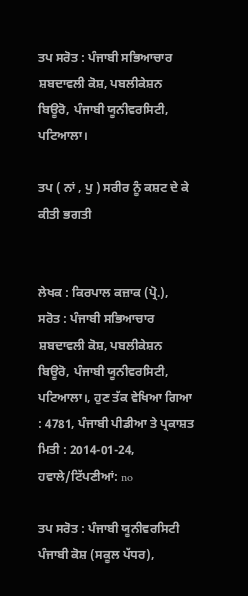ਤਪ ਸਰੋਤ : ਪੰਜਾਬੀ ਸਭਿਆਚਾਰ ਸ਼ਬਦਾਵਲੀ ਕੋਸ਼, ਪਬਲੀਕੇਸ਼ਨ ਬਿਊਰੋ, ਪੰਜਾਬੀ ਯੂਨੀਵਰਸਿਟੀ, ਪਟਿਆਲਾ।

ਤਪ ( ਨਾਂ , ਪੁ ) ਸਰੀਰ ਨੂੰ ਕਸ਼ਟ ਦੇ ਕੇ ਕੀਤੀ ਭਗਤੀ


ਲੇਖਕ : ਕਿਰਪਾਲ ਕਜ਼ਾਕ (ਪ੍ਰੋ.),
ਸਰੋਤ : ਪੰਜਾਬੀ ਸਭਿਆਚਾਰ ਸ਼ਬਦਾਵਲੀ ਕੋਸ਼, ਪਬਲੀਕੇਸ਼ਨ ਬਿਊਰੋ, ਪੰਜਾਬੀ ਯੂਨੀਵਰਸਿਟੀ, ਪਟਿਆਲਾ।, ਹੁਣ ਤੱਕ ਵੇਖਿਆ ਗਿਆ : 4781, ਪੰਜਾਬੀ ਪੀਡੀਆ ਤੇ ਪ੍ਰਕਾਸ਼ਤ ਮਿਤੀ : 2014-01-24, ਹਵਾਲੇ/ਟਿੱਪਣੀਆਂ: no

ਤਪ ਸਰੋਤ : ਪੰਜਾਬੀ ਯੂਨੀਵਰਸਿਟੀ ਪੰਜਾਬੀ ਕੋਸ਼ (ਸਕੂਲ ਪੱਧਰ),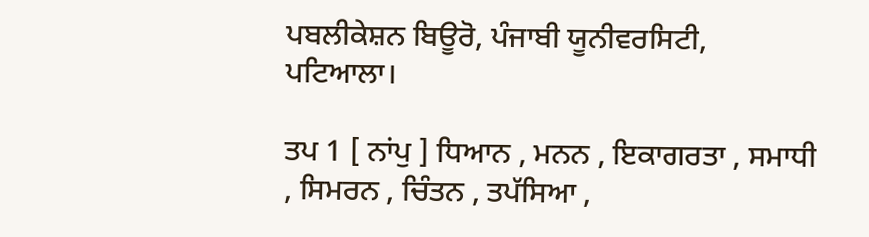ਪਬਲੀਕੇਸ਼ਨ ਬਿਊਰੋ, ਪੰਜਾਬੀ ਯੂਨੀਵਰਸਿਟੀ, ਪਟਿਆਲਾ।

ਤਪ 1 [ ਨਾਂਪੁ ] ਧਿਆਨ , ਮਨਨ , ਇਕਾਗਰਤਾ , ਸਮਾਧੀ , ਸਿਮਰਨ , ਚਿੰਤਨ , ਤਪੱਸਿਆ ,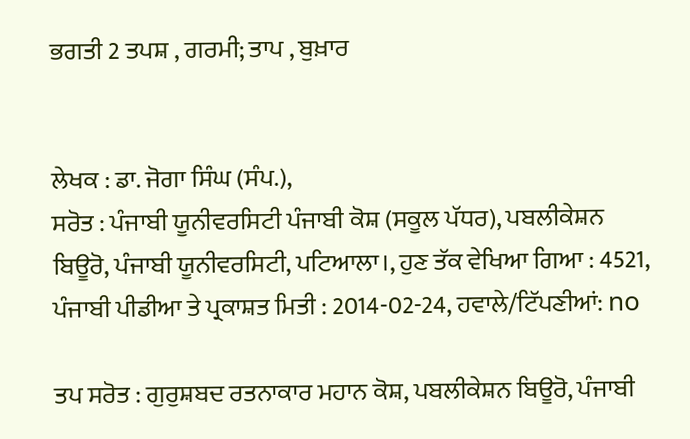ਭਗਤੀ 2 ਤਪਸ਼ , ਗਰਮੀ; ਤਾਪ , ਬੁਖ਼ਾਰ


ਲੇਖਕ : ਡਾ. ਜੋਗਾ ਸਿੰਘ (ਸੰਪ.),
ਸਰੋਤ : ਪੰਜਾਬੀ ਯੂਨੀਵਰਸਿਟੀ ਪੰਜਾਬੀ ਕੋਸ਼ (ਸਕੂਲ ਪੱਧਰ), ਪਬਲੀਕੇਸ਼ਨ ਬਿਊਰੋ, ਪੰਜਾਬੀ ਯੂਨੀਵਰਸਿਟੀ, ਪਟਿਆਲਾ।, ਹੁਣ ਤੱਕ ਵੇਖਿਆ ਗਿਆ : 4521, ਪੰਜਾਬੀ ਪੀਡੀਆ ਤੇ ਪ੍ਰਕਾਸ਼ਤ ਮਿਤੀ : 2014-02-24, ਹਵਾਲੇ/ਟਿੱਪਣੀਆਂ: no

ਤਪ ਸਰੋਤ : ਗੁਰੁਸ਼ਬਦ ਰਤਨਾਕਾਰ ਮਹਾਨ ਕੋਸ਼, ਪਬਲੀਕੇਸ਼ਨ ਬਿਊਰੋ, ਪੰਜਾਬੀ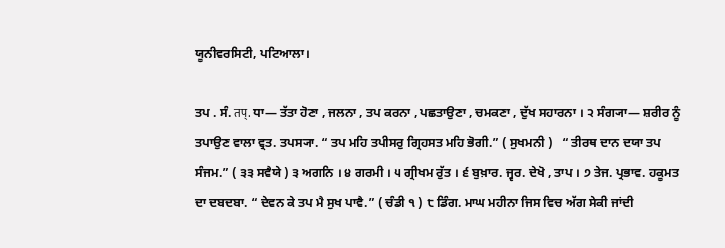ਯੂਨੀਵਰਸਿਟੀ, ਪਟਿਆਲਾ।

ਤਪ . ਸੰ. तप्. ਧਾ— ਤੱਤਾ ਹੋਣਾ , ਜਲਨਾ , ਤਪ ਕਰਨਾ , ਪਛਤਾਉਣਾ , ਚਮਕਣਾ , ਦੁੱਖ ਸਹਾਰਨਾ । ੨ ਸੰਗ੍ਯਾ— ਸ਼ਰੀਰ ਨੂੰ ਤਪਾਉਣ ਵਾਲਾ ਵ੍ਰਤ. ਤਪਸ੍ਯਾ. “ ਤਪ ਮਹਿ ਤਪੀਸਰੁ ਗ੍ਰਿਹਸਤ ਮਹਿ ਭੋਗੀ.” ( ਸੁਖਮਨੀ )   “ ਤੀਰਥ ਦਾਨ ਦਯਾ ਤਪ ਸੰਜਮ.” ( ੩੩ ਸਵੈਯੇ ) ੩ ਅਗਨਿ । ੪ ਗਰਮੀ । ੫ ਗ੍ਰੀਖਮ ਰੁੱਤ । ੬ ਬੁਖ਼ਾਰ. ਜ੍ਵਰ. ਦੇਖੋ , ਤਾਪ । ੭ ਤੇਜ. ਪ੍ਰਭਾਵ. ਹਕੂਮਤ ਦਾ ਦਬਦਬਾ. “ ਦੇਵਨ ਕੇ ਤਪ ਮੈ ਸੁਖ ਪਾਵੈ.” ( ਚੰਡੀ ੧ ) ੮ ਡਿੰਗ. ਮਾਘ ਮਹੀਨਾ ਜਿਸ ਵਿਚ ਅੱਗ ਸੇਕੀ ਜਾਂਦੀ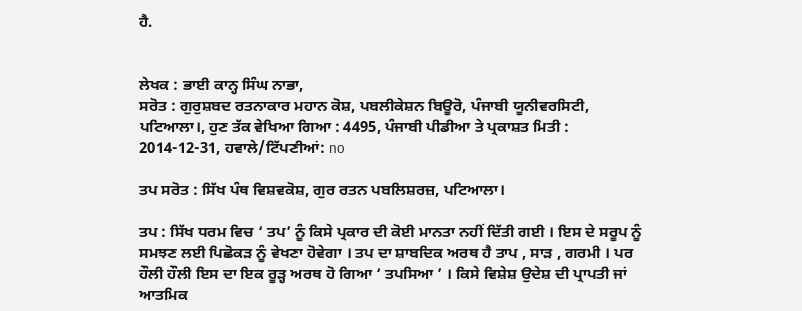ਹੈ.


ਲੇਖਕ : ਭਾਈ ਕਾਨ੍ਹ ਸਿੰਘ ਨਾਭਾ,
ਸਰੋਤ : ਗੁਰੁਸ਼ਬਦ ਰਤਨਾਕਾਰ ਮਹਾਨ ਕੋਸ਼, ਪਬਲੀਕੇਸ਼ਨ ਬਿਊਰੋ, ਪੰਜਾਬੀ ਯੂਨੀਵਰਸਿਟੀ, ਪਟਿਆਲਾ।, ਹੁਣ ਤੱਕ ਵੇਖਿਆ ਗਿਆ : 4495, ਪੰਜਾਬੀ ਪੀਡੀਆ ਤੇ ਪ੍ਰਕਾਸ਼ਤ ਮਿਤੀ : 2014-12-31, ਹਵਾਲੇ/ਟਿੱਪਣੀਆਂ: no

ਤਪ ਸਰੋਤ : ਸਿੱਖ ਪੰਥ ਵਿਸ਼ਵਕੋਸ਼, ਗੁਰ ਰਤਨ ਪਬਲਿਸ਼ਰਜ਼, ਪਟਿਆਲਾ।

ਤਪ : ਸਿੱਖ ਧਰਮ ਵਿਚ ‘ ਤਪ’ ਨੂੰ ਕਿਸੇ ਪ੍ਰਕਾਰ ਦੀ ਕੋਈ ਮਾਨਤਾ ਨਹੀਂ ਦਿੱਤੀ ਗਈ । ਇਸ ਦੇ ਸਰੂਪ ਨੂੰ ਸਮਝਣ ਲਈ ਪਿਛੋਕੜ ਨੂੰ ਵੇਖਣਾ ਹੋਵੇਗਾ । ਤਪ ਦਾ ਸ਼ਾਬਦਿਕ ਅਰਥ ਹੈ ਤਾਪ , ਸਾੜ , ਗਰਮੀ । ਪਰ ਹੌਲੀ ਹੌਲੀ ਇਸ ਦਾ ਇਕ ਰੂੜ੍ਹ ਅਰਥ ਹੋ ਗਿਆ ‘ ਤਪਸਿਆ ’ । ਕਿਸੇ ਵਿਸ਼ੇਸ਼ ਉਦੇਸ਼ ਦੀ ਪ੍ਰਾਪਤੀ ਜਾਂ ਆਤਮਿਕ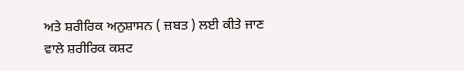ਅਤੇ ਸ਼ਰੀਰਿਕ ਅਨੁਸ਼ਾਸਨ ( ਜ਼ਬਤ ) ਲਈ ਕੀਤੇ ਜਾਣ ਵਾਲੇ ਸ਼ਰੀਰਿਕ ਕਸ਼ਟ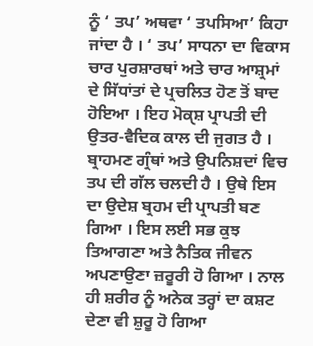ਨੂੰ ‘ ਤਪ’ ਅਥਵਾ ‘ ਤਪਸਿਆ’ ਕਿਹਾ ਜਾਂਦਾ ਹੈ । ‘ ਤਪ’ ਸਾਧਨਾ ਦਾ ਵਿਕਾਸ ਚਾਰ ਪੁਰਸ਼ਾਰਥਾਂ ਅਤੇ ਚਾਰ ਆਸ਼੍ਰਮਾਂ ਦੇ ਸਿੱਧਾਂਤਾਂ ਦੇ ਪ੍ਰਚਲਿਤ ਹੋਣ ਤੋਂ ਬਾਦ ਹੋਇਆ । ਇਹ ਮੋਕੑਸ਼ ਪ੍ਰਾਪਤੀ ਦੀ ਉਤਰ-ਵੈਦਿਕ ਕਾਲ ਦੀ ਜੁਗਤ ਹੈ । ਬ੍ਰਾਹਮਣ ਗ੍ਰੰਥਾਂ ਅਤੇ ਉਪਨਿਸ਼ਦਾਂ ਵਿਚ ਤਪ ਦੀ ਗੱਲ ਚਲਦੀ ਹੈ । ਉਥੇ ਇਸ ਦਾ ਉਦੇਸ਼ ਬ੍ਰਹਮ ਦੀ ਪ੍ਰਾਪਤੀ ਬਣ ਗਿਆ । ਇਸ ਲਈ ਸਭ ਕੁਝ ਤਿਆਗਣਾ ਅਤੇ ਨੈਤਿਕ ਜੀਵਨ ਅਪਣਾਉਣਾ ਜ਼ਰੂਰੀ ਹੋ ਗਿਆ । ਨਾਲ ਹੀ ਸ਼ਰੀਰ ਨੂੰ ਅਨੇਕ ਤਰ੍ਹਾਂ ਦਾ ਕਸ਼ਟ ਦੇਣਾ ਵੀ ਸ਼ੁਰੂ ਹੋ ਗਿਆ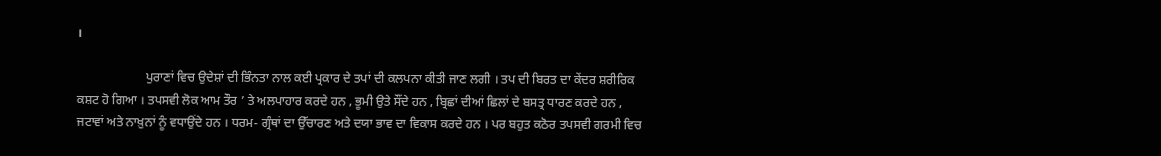।

                      ਪੁਰਾਣਾਂ ਵਿਚ ਉਦੇਸ਼ਾਂ ਦੀ ਭਿੰਨਤਾ ਨਾਲ ਕਈ ਪ੍ਰਕਾਰ ਦੇ ਤਪਾਂ ਦੀ ਕਲਪਨਾ ਕੀਤੀ ਜਾਣ ਲਗੀ । ਤਪ ਦੀ ਬਿਰਤ ਦਾ ਕੇਂਦਰ ਸ਼ਰੀਰਿਕ ਕਸ਼ਟ ਹੋ ਗਿਆ । ਤਪਸਵੀ ਲੋਕ ਆਮ ਤੌਰ ’ ਤੇ ਅਲਪਾਹਾਰ ਕਰਦੇ ਹਨ , ਭੂਮੀ ਉਤੇ ਸੌਂਦੇ ਹਨ , ਬ੍ਰਿਛਾਂ ਦੀਆਂ ਛਿਲਾਂ ਦੇ ਬਸਤ੍ਰ ਧਾਰਣ ਕਰਦੇ ਹਨ , ਜਟਾਵਾਂ ਅਤੇ ਨਾਖ਼ੁਨਾਂ ਨੂੰ ਵਧਾਉਂਦੇ ਹਨ । ਧਰਮ- ਗ੍ਰੰਥਾਂ ਦਾ ਉੱਚਾਰਣ ਅਤੇ ਦਯਾ ਭਾਵ ਦਾ ਵਿਕਾਸ ਕਰਦੇ ਹਨ । ਪਰ ਬਹੁਤ ਕਠੋਰ ਤਪਸਵੀ ਗਰਮੀ ਵਿਚ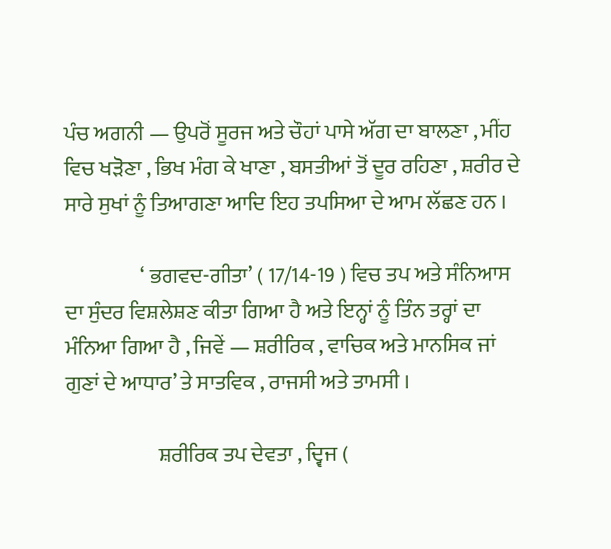ਪੰਚ ਅਗਨੀ — ਉਪਰੋਂ ਸੂਰਜ ਅਤੇ ਚੌਹਾਂ ਪਾਸੇ ਅੱਗ ਦਾ ਬਾਲਣਾ , ਮੀਂਹ ਵਿਚ ਖੜੋਣਾ , ਭਿਖ ਮੰਗ ਕੇ ਖਾਣਾ , ਬਸਤੀਆਂ ਤੋਂ ਦੂਰ ਰਹਿਣਾ , ਸ਼ਰੀਰ ਦੇ ਸਾਰੇ ਸੁਖਾਂ ਨੂੰ ਤਿਆਗਣਾ ਆਦਿ ਇਹ ਤਪਸਿਆ ਦੇ ਆਮ ਲੱਛਣ ਹਨ ।

                  ‘ ਭਗਵਦ-ਗੀਤਾ’ ( 17/14-19 ) ਵਿਚ ਤਪ ਅਤੇ ਸੰਨਿਆਸ ਦਾ ਸੁੰਦਰ ਵਿਸ਼ਲੇਸ਼ਣ ਕੀਤਾ ਗਿਆ ਹੈ ਅਤੇ ਇਨ੍ਹਾਂ ਨੂੰ ਤਿੰਨ ਤਰ੍ਹਾਂ ਦਾ ਮੰਨਿਆ ਗਿਆ ਹੈ , ਜਿਵੇਂ — ਸ਼ਰੀਰਿਕ , ਵਾਚਿਕ ਅਤੇ ਮਾਨਸਿਕ ਜਾਂ ਗੁਣਾਂ ਦੇ ਆਧਾਰ’ ਤੇ ਸਾਤਵਿਕ , ਰਾਜਸੀ ਅਤੇ ਤਾਮਸੀ ।

                      ਸ਼ਰੀਰਿਕ ਤਪ ਦੇਵਤਾ , ਦ੍ਵਿਜ (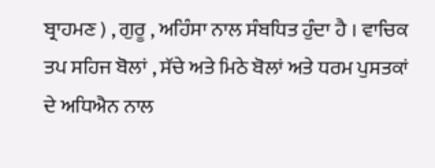ਬ੍ਰਾਹਮਣ ) , ਗੁਰੂ , ਅਹਿੰਸਾ ਨਾਲ ਸੰਬਧਿਤ ਹੁੰਦਾ ਹੈ । ਵਾਚਿਕ ਤਪ ਸਹਿਜ ਬੋਲਾਂ , ਸੱਚੇ ਅਤੇ ਮਿਠੇ ਬੋਲਾਂ ਅਤੇ ਧਰਮ ਪੁਸਤਕਾਂ ਦੇ ਅਧਿਐਨ ਨਾਲ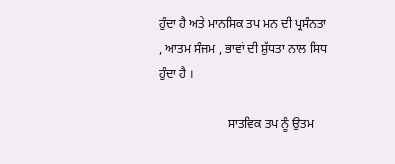ਹੁੰਦਾ ਹੈ ਅਤੇ ਮਾਨਸਿਕ ਤਪ ਮਨ ਦੀ ਪ੍ਰਸੰਨਤਾ , ਆਤਮ ਸੰਜਮ , ਭਾਵਾਂ ਦੀ ਸ਼ੁੱਧਤਾ ਨਾਲ ਸਿਧ ਹੁੰਦਾ ਹੈ ।

                      ਸਾਤਵਿਕ ਤਪ ਨੂੰ ਉਤਮ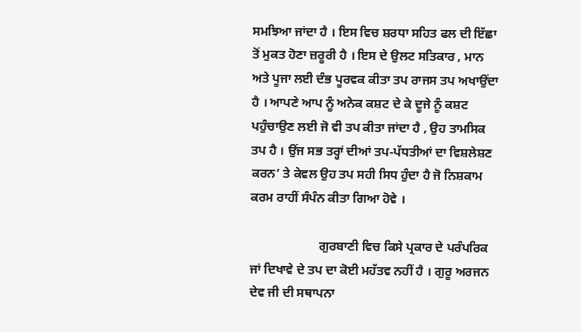ਸਮਝਿਆ ਜਾਂਦਾ ਹੈ । ਇਸ ਵਿਚ ਸ਼ਰਧਾ ਸਹਿਤ ਫਲ ਦੀ ਇੱਛਾ ਤੋਂ ਮੁਕਤ ਹੋਣਾ ਜ਼ਰੂਰੀ ਹੈ । ਇਸ ਦੇ ਉਲਟ ਸਤਿਕਾਰ , ਮਾਨ ਅਤੇ ਪੂਜਾ ਲਈ ਦੰਭ ਪੂਰਵਕ ਕੀਤਾ ਤਪ ਰਾਜਸ ਤਪ ਅਖਾਉਂਦਾ ਹੈ । ਆਪਣੇ ਆਪ ਨੂੰ ਅਨੇਕ ਕਸ਼ਟ ਦੇ ਕੇ ਦੂਜੇ ਨੂੰ ਕਸ਼ਟ ਪਹੁੰਚਾਉਣ ਲਈ ਜੋ ਵੀ ਤਪ ਕੀਤਾ ਜਾਂਦਾ ਹੈ , ਉਹ ਤਾਮਸਿਕ ਤਪ ਹੈ । ਉਂਜ ਸਭ ਤਰ੍ਹਾਂ ਦੀਆਂ ਤਪ-ਪੱਧਤੀਆਂ ਦਾ ਵਿਸ਼ਲੇਸ਼ਣ ਕਰਨ’ ਤੇ ਕੇਵਲ ਉਹ ਤਪ ਸਹੀ ਸਿਧ ਹੁੰਦਾ ਹੈ ਜੋ ਨਿਸ਼ਕਾਮ ਕਰਮ ਰਾਹੀਂ ਸੰਪੰਨ ਕੀਤਾ ਗਿਆ ਹੋਵੇ ।

                      ਗੁਰਬਾਣੀ ਵਿਚ ਕਿਸੇ ਪ੍ਰਕਾਰ ਦੇ ਪਰੰਪਰਿਕ ਜਾਂ ਦਿਖਾਵੇ ਦੇ ਤਪ ਦਾ ਕੋਈ ਮਹੱਤਵ ਨਹੀਂ ਹੈ । ਗੁਰੂ ਅਰਜਨ ਦੇਵ ਜੀ ਦੀ ਸਥਾਪਨਾ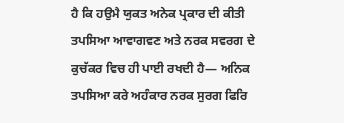ਹੈ ਕਿ ਹਉਮੈ ਯੁਕਤ ਅਨੇਕ ਪ੍ਰਕਾਰ ਦੀ ਕੀਤੀ ਤਪਸਿਆ ਆਵਾਗਵਣ ਅਤੇ ਨਰਕ ਸਵਰਗ ਦੇ ਕੁਚੱਕਰ ਵਿਚ ਹੀ ਪਾਈ ਰਖਦੀ ਹੈ— ਅਨਿਕ ਤਪਸਿਆ ਕਰੇ ਅਹੰਕਾਰ ਨਰਕ ਸੁਰਗ ਫਿਰਿ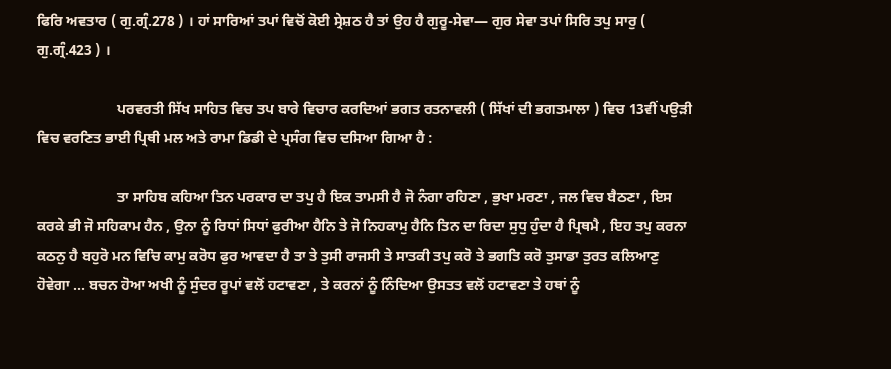ਫਿਰਿ ਅਵਤਾਰ ( ਗੁ.ਗ੍ਰੰ.278 ) । ਹਾਂ ਸਾਰਿਆਂ ਤਪਾਂ ਵਿਚੋਂ ਕੋਈ ਸ੍ਰੇਸ਼ਠ ਹੈ ਤਾਂ ਉਹ ਹੈ ਗੁਰੂ-ਸੇਵਾ— ਗੁਰ ਸੇਵਾ ਤਪਾਂ ਸਿਰਿ ਤਪੁ ਸਾਰੁ ( ਗੁ.ਗ੍ਰੰ.423 ) ।

                      ਪਰਵਰਤੀ ਸਿੱਖ ਸਾਹਿਤ ਵਿਚ ਤਪ ਬਾਰੇ ਵਿਚਾਰ ਕਰਦਿਆਂ ਭਗਤ ਰਤਨਾਵਲੀ ( ਸਿੱਖਾਂ ਦੀ ਭਗਤਮਾਲਾ ) ਵਿਚ 13ਵੀਂ ਪਉੜੀ ਵਿਚ ਵਰਣਿਤ ਭਾਈ ਪ੍ਰਿਥੀ ਮਲ ਅਤੇ ਰਾਮਾ ਡਿਡੀ ਦੇ ਪ੍ਰਸੰਗ ਵਿਚ ਦਸਿਆ ਗਿਆ ਹੈ :

                      ਤਾ ਸਾਹਿਬ ਕਹਿਆ ਤਿਨ ਪਰਕਾਰ ਦਾ ਤਪੁ ਹੈ ਇਕ ਤਾਮਸੀ ਹੈ ਜੋ ਨੰਗਾ ਰਹਿਣਾ , ਭੁਖਾ ਮਰਣਾ , ਜਲ ਵਿਚ ਬੈਠਣਾ , ਇਸ ਕਰਕੇ ਭੀ ਜੋ ਸਹਿਕਾਮ ਹੈਨ , ਉਨਾ ਨੂੰ ਰਿਧਾਂ ਸਿਧਾਂ ਫੁਰੀਆ ਹੈਨਿ ਤੇ ਜੋ ਨਿਹਕਾਮੁ ਹੈਨਿ ਤਿਨ ਦਾ ਰਿਦਾ ਸੁਧੁ ਹੁੰਦਾ ਹੈ ਪ੍ਰਿਥਮੈ , ਇਹ ਤਪੁ ਕਰਨਾ ਕਠਨੁ ਹੈ ਬਹੁਰੋ ਮਨ ਵਿਚਿ ਕਾਮੁ ਕਰੋਧ ਫੁਰ ਆਵਦਾ ਹੈ ਤਾ ਤੇ ਤੁਸੀ ਰਾਜਸੀ ਤੇ ਸਾਤਕੀ ਤਪੁ ਕਰੋ ਤੇ ਭਗਤਿ ਕਰੋ ਤੁਸਾਡਾ ਤੁਰਤ ਕਲਿਆਣੁ ਹੋਵੇਗਾ ... ਬਚਨ ਹੋਆ ਅਖੀ ਨੂੰ ਸੁੰਦਰ ਰੂਪਾਂ ਵਲੋਂ ਹਟਾਵਣਾ , ਤੇ ਕਰਨਾਂ ਨੂੰ ਨਿੰਦਿਆ ਉਸਤਤ ਵਲੋਂ ਹਟਾਵਣਾ ਤੇ ਹਥਾਂ ਨੂੰ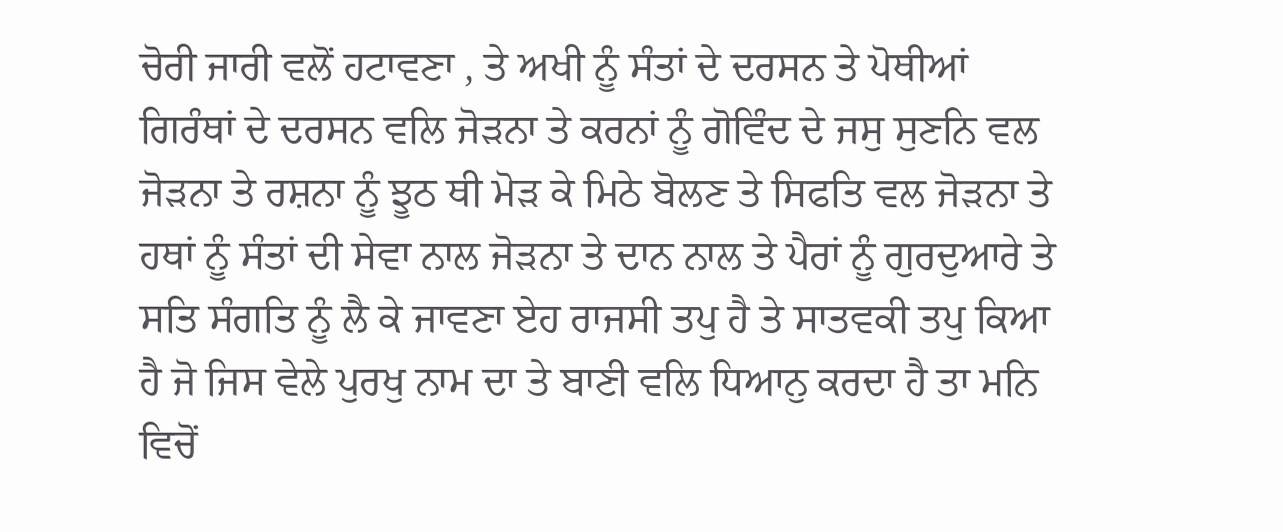ਚੋਰੀ ਜਾਰੀ ਵਲੋਂ ਹਟਾਵਣਾ , ਤੇ ਅਖੀ ਨੂੰ ਸੰਤਾਂ ਦੇ ਦਰਸਨ ਤੇ ਪੋਥੀਆਂ ਗਿਰੰਥਾਂ ਦੇ ਦਰਸਨ ਵਲਿ ਜੋੜਨਾ ਤੇ ਕਰਨਾਂ ਨੂੰ ਗੋਵਿੰਦ ਦੇ ਜਸੁ ਸੁਣਨਿ ਵਲ ਜੋੜਨਾ ਤੇ ਰਸ਼ਨਾ ਨੂੰ ਝੂਠ ਥੀ ਮੋੜ ਕੇ ਮਿਠੇ ਬੋਲਣ ਤੇ ਸਿਫਤਿ ਵਲ ਜੋੜਨਾ ਤੇ ਹਥਾਂ ਨੂੰ ਸੰਤਾਂ ਦੀ ਸੇਵਾ ਨਾਲ ਜੋੜਨਾ ਤੇ ਦਾਨ ਨਾਲ ਤੇ ਪੈਰਾਂ ਨੂੰ ਗੁਰਦੁਆਰੇ ਤੇ ਸਤਿ ਸੰਗਤਿ ਨੂੰ ਲੈ ਕੇ ਜਾਵਣਾ ਏਹ ਰਾਜਸੀ ਤਪੁ ਹੈ ਤੇ ਸਾਤਵਕੀ ਤਪੁ ਕਿਆ ਹੈ ਜੋ ਜਿਸ ਵੇਲੇ ਪੁਰਖੁ ਨਾਮ ਦਾ ਤੇ ਬਾਣੀ ਵਲਿ ਧਿਆਨੁ ਕਰਦਾ ਹੈ ਤਾ ਮਨਿ ਵਿਚੋਂ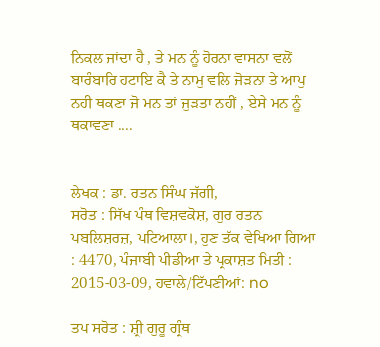ਨਿਕਲ ਜਾਂਦਾ ਹੈ , ਤੇ ਮਨ ਨੂੰ ਹੋਰਨਾ ਵਾਸਨਾ ਵਲੋਂ ਬਾਰੰਬਾਰਿ ਹਟਾਇ ਕੈ ਤੇ ਨਾਮੁ ਵਲਿ ਜੋੜਨਾ ਤੇ ਆਪੁ ਨਹੀ ਥਕਣਾ ਜੋ ਮਨ ਤਾਂ ਜੁੜਤਾ ਨਹੀਂ , ਏਸੇ ਮਨ ਨੂੰ ਥਕਾਵਣਾ ....


ਲੇਖਕ : ਡਾ. ਰਤਨ ਸਿੰਘ ਜੱਗੀ,
ਸਰੋਤ : ਸਿੱਖ ਪੰਥ ਵਿਸ਼ਵਕੋਸ਼, ਗੁਰ ਰਤਨ ਪਬਲਿਸ਼ਰਜ਼, ਪਟਿਆਲਾ।, ਹੁਣ ਤੱਕ ਵੇਖਿਆ ਗਿਆ : 4470, ਪੰਜਾਬੀ ਪੀਡੀਆ ਤੇ ਪ੍ਰਕਾਸ਼ਤ ਮਿਤੀ : 2015-03-09, ਹਵਾਲੇ/ਟਿੱਪਣੀਆਂ: no

ਤਪ ਸਰੋਤ : ਸ਼੍ਰੀ ਗੁਰੂ ਗ੍ਰੰਥ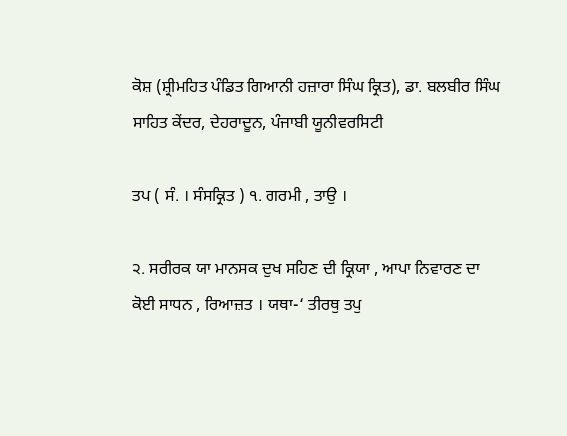ਕੋਸ਼ (ਸ਼੍ਰੀਮਹਿਤ ਪੰਡਿਤ ਗਿਆਨੀ ਹਜ਼ਾਰਾ ਸਿੰਘ ਕ੍ਰਿਤ), ਡਾ. ਬਲਬੀਰ ਸਿੰਘ ਸਾਹਿਤ ਕੇਂਦਰ, ਦੇਹਰਾਦੂਨ, ਪੰਜਾਬੀ ਯੂਨੀਵਰਸਿਟੀ

ਤਪ ( ਸੰ. । ਸੰਸਕ੍ਰਿਤ ) ੧. ਗਰਮੀ , ਤਾਉ ।

੨. ਸਰੀਰਕ ਯਾ ਮਾਨਸਕ ਦੁਖ ਸਹਿਣ ਦੀ ਕ੍ਰਿਯਾ , ਆਪਾ ਨਿਵਾਰਣ ਦਾ ਕੋਈ ਸਾਧਨ , ਰਿਆਜ਼ਤ । ਯਥਾ-‘ ਤੀਰਥੁ ਤਪੁ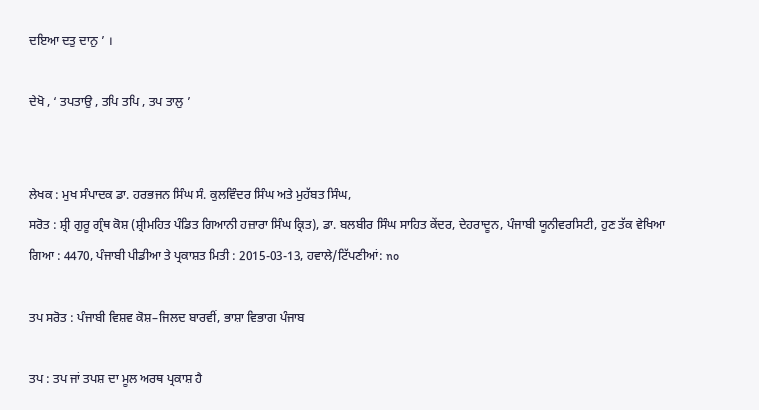ਦਇਆ ਦਤੁ ਦਾਨੁ ’ ।

ਦੇਖੋ , ‘ ਤਪਤਾਉ , ਤਪਿ ਤਪਿ , ਤਪ ਤਾਲੁ ’


ਲੇਖਕ : ਮੁਖ ਸੰਪਾਦਕ ਡਾ. ਹਰਭਜਨ ਸਿੰਘ ਸੰ. ਕੁਲਵਿੰਦਰ ਸਿੰਘ ਅਤੇ ਮੁਹੱਬਤ ਸਿੰਘ,
ਸਰੋਤ : ਸ਼੍ਰੀ ਗੁਰੂ ਗ੍ਰੰਥ ਕੋਸ਼ (ਸ਼੍ਰੀਮਹਿਤ ਪੰਡਿਤ ਗਿਆਨੀ ਹਜ਼ਾਰਾ ਸਿੰਘ ਕ੍ਰਿਤ), ਡਾ. ਬਲਬੀਰ ਸਿੰਘ ਸਾਹਿਤ ਕੇਂਦਰ, ਦੇਹਰਾਦੂਨ, ਪੰਜਾਬੀ ਯੂਨੀਵਰਸਿਟੀ, ਹੁਣ ਤੱਕ ਵੇਖਿਆ ਗਿਆ : 4470, ਪੰਜਾਬੀ ਪੀਡੀਆ ਤੇ ਪ੍ਰਕਾਸ਼ਤ ਮਿਤੀ : 2015-03-13, ਹਵਾਲੇ/ਟਿੱਪਣੀਆਂ: no

ਤਪ ਸਰੋਤ : ਪੰਜਾਬੀ ਵਿਸ਼ਵ ਕੋਸ਼–ਜਿਲਦ ਬਾਰਵੀਂ, ਭਾਸ਼ਾ ਵਿਭਾਗ ਪੰਜਾਬ

ਤਪ : ਤਪ ਜਾਂ ਤਪਸ਼ ਦਾ ਮੂਲ ਅਰਥ ਪ੍ਰਕਾਸ਼ ਹੈ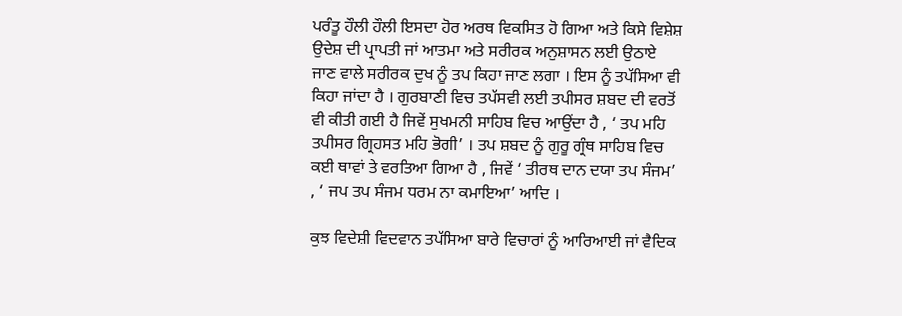ਪਰੰਤੂ ਹੌਲੀ ਹੌਲੀ ਇਸਦਾ ਹੋਰ ਅਰਥ ਵਿਕਸਿਤ ਹੋ ਗਿਆ ਅਤੇ ਕਿਸੇ ਵਿਸ਼ੇਸ਼ ਉਦੇਸ਼ ਦੀ ਪ੍ਰਾਪਤੀ ਜਾਂ ਆਤਮਾ ਅਤੇ ਸਰੀਰਕ ਅਨੁਸ਼ਾਸਨ ਲਈ ਉਠਾਏ ਜਾਣ ਵਾਲੇ ਸਰੀਰਕ ਦੁਖ ਨੂੰ ਤਪ ਕਿਹਾ ਜਾਣ ਲਗਾ । ਇਸ ਨੂੰ ਤਪੱਸਿਆ ਵੀ ਕਿਹਾ ਜਾਂਦਾ ਹੈ । ਗੁਰਬਾਣੀ ਵਿਚ ਤਪੱਸਵੀ ਲਈ ਤਪੀਸਰ ਸ਼ਬਦ ਦੀ ਵਰਤੋਂ ਵੀ ਕੀਤੀ ਗਈ ਹੈ ਜਿਵੇਂ ਸੁਖਮਨੀ ਸਾਹਿਬ ਵਿਚ ਆਉਂਦਾ ਹੈ , ‘ ਤਪ ਮਹਿ ਤਪੀਸਰ ਗ੍ਰਿਹਸਤ ਮਹਿ ਭੋਗੀ’ । ਤਪ ਸ਼ਬਦ ਨੂੰ ਗੁਰੂ ਗ੍ਰੰਥ ਸਾਹਿਬ ਵਿਚ ਕਈ ਥਾਵਾਂ ਤੇ ਵਰਤਿਆ ਗਿਆ ਹੈ , ਜਿਵੇਂ ‘ ਤੀਰਥ ਦਾਨ ਦਯਾ ਤਪ ਸੰਜਮ’ , ‘ ਜਪ ਤਪ ਸੰਜਮ ਧਰਮ ਨਾ ਕਮਾਇਆ’ ਆਦਿ ।

ਕੁਝ ਵਿਦੇਸ਼ੀ ਵਿਦਵਾਨ ਤਪੱਸਿਆ ਬਾਰੇ ਵਿਚਾਰਾਂ ਨੂੰ ਆਰਿਆਈ ਜਾਂ ਵੈਦਿਕ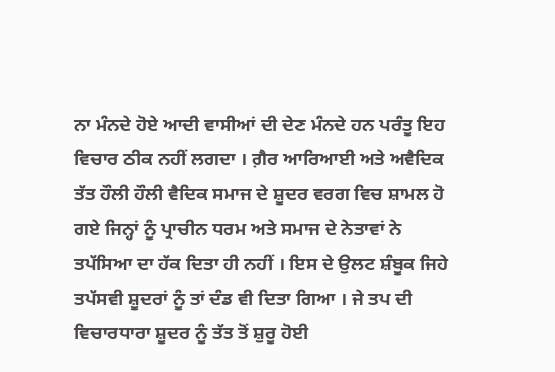ਨਾ ਮੰਨਦੇ ਹੋਏ ਆਦੀ ਵਾਸੀਆਂ ਦੀ ਦੇਣ ਮੰਨਦੇ ਹਨ ਪਰੰਤੂ ਇਹ ਵਿਚਾਰ ਠੀਕ ਨਹੀਂ ਲਗਦਾ । ਗ਼ੈਰ ਆਰਿਆਈ ਅਤੇ ਅਵੈਦਿਕ ਤੱਤ ਹੌਲੀ ਹੌਲੀ ਵੈਦਿਕ ਸਮਾਜ ਦੇ ਸ਼ੂਦਰ ਵਰਗ ਵਿਚ ਸ਼ਾਮਲ ਹੋ ਗਏ ਜਿਨ੍ਹਾਂ ਨੂੰ ਪ੍ਰਾਚੀਨ ਧਰਮ ਅਤੇ ਸਮਾਜ ਦੇ ਨੇਤਾਵਾਂ ਨੇ ਤਪੱਸਿਆ ਦਾ ਹੱਕ ਦਿਤਾ ਹੀ ਨਹੀਂ । ਇਸ ਦੇ ਉਲਟ ਸ਼ੰਬੂਕ ਜਿਹੇ ਤਪੱਸਵੀ ਸ਼ੂਦਰਾਂ ਨੂੰ ਤਾਂ ਦੰਡ ਵੀ ਦਿਤਾ ਗਿਆ । ਜੇ ਤਪ ਦੀ ਵਿਚਾਰਧਾਰਾ ਸ਼ੂਦਰ ਨੂੰ ਤੱਤ ਤੋਂ ਸ਼ੁਰੂ ਹੋਈ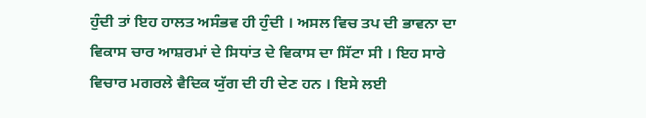ਹੁੰਦੀ ਤਾਂ ਇਹ ਹਾਲਤ ਅਸੰਭਵ ਹੀ ਹੁੰਦੀ । ਅਸਲ ਵਿਚ ਤਪ ਦੀ ਭਾਵਨਾ ਦਾ ਵਿਕਾਸ ਚਾਰ ਆਸ਼ਰਮਾਂ ਦੇ ਸਿਧਾਂਤ ਦੇ ਵਿਕਾਸ ਦਾ ਸਿੱਟਾ ਸੀ । ਇਹ ਸਾਰੇ ਵਿਚਾਰ ਮਗਰਲੇ ਵੈਦਿਕ ਯੁੱਗ ਦੀ ਹੀ ਦੇਣ ਹਨ । ਇਸੇ ਲਈ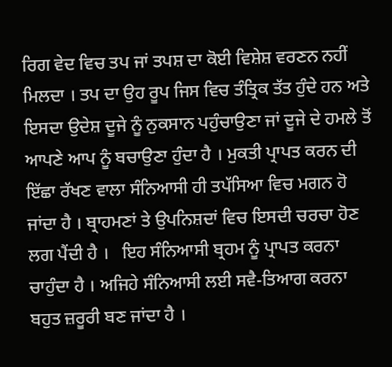ਰਿਗ ਵੇਦ ਵਿਚ ਤਪ ਜਾਂ ਤਪਸ਼ ਦਾ ਕੋਈ ਵਿਸ਼ੇਸ਼ ਵਰਣਨ ਨਹੀਂ ਮਿਲਦਾ । ਤਪ ਦਾ ਉਹ ਰੂਪ ਜਿਸ ਵਿਚ ਤੰਤ੍ਰਿਕ ਤੱਤ ਹੁੰਦੇ ਹਨ ਅਤੇ ਇਸਦਾ ਉਦੇਸ਼ ਦੂਜੇ ਨੂੰ ਨੁਕਸਾਨ ਪਹੁੰਚਾਉਣਾ ਜਾਂ ਦੂਜੇ ਦੇ ਹਮਲੇ ਤੋਂ ਆਪਣੇ ਆਪ ਨੂੰ ਬਚਾਉਣਾ ਹੁੰਦਾ ਹੈ । ਮੁਕਤੀ ਪ੍ਰਾਪਤ ਕਰਨ ਦੀ ਇੱਛਾ ਰੱਖਣ ਵਾਲਾ ਸੰਨਿਆਸੀ ਹੀ ਤਪੱਸਿਆ ਵਿਚ ਮਗਨ ਹੋ ਜਾਂਦਾ ਹੈ । ਬ੍ਰਾਹਮਣਾਂ ਤੇ ਉਪਨਿਸ਼ਦਾਂ ਵਿਚ ਇਸਦੀ ਚਰਚਾ ਹੋਣ ਲਗ ਪੈਂਦੀ ਹੈ ।   ਇਹ ਸੰਨਿਆਸੀ ਬ੍ਰਹਮ ਨੂੰ ਪ੍ਰਾਪਤ ਕਰਨਾ ਚਾਹੁੰਦਾ ਹੈ । ਅਜਿਹੇ ਸੰਨਿਆਸੀ ਲਈ ਸਵੈ-ਤਿਆਗ ਕਰਨਾ ਬਹੁਤ ਜ਼ਰੂਰੀ ਬਣ ਜਾਂਦਾ ਹੈ ।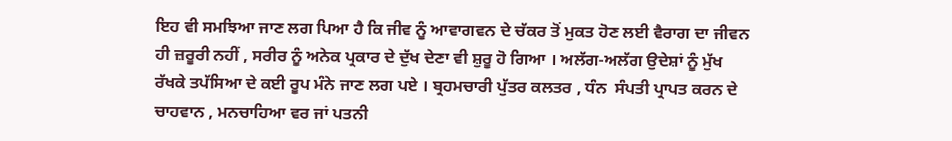ਇਹ ਵੀ ਸਮਝਿਆ ਜਾਣ ਲਗ ਪਿਆ ਹੈ ਕਿ ਜੀਵ ਨੂੰ ਆਵਾਗਵਨ ਦੇ ਚੱਕਰ ਤੋਂ ਮੁਕਤ ਹੋਣ ਲਈ ਵੈਰਾਗ ਦਾ ਜੀਵਨ ਹੀ ਜ਼ਰੂਰੀ ਨਹੀਂ , ਸਰੀਰ ਨੂੰ ਅਨੇਕ ਪ੍ਰਕਾਰ ਦੇ ਦੁੱਖ ਦੇਣਾ ਵੀ ਸ਼ੁਰੂ ਹੋ ਗਿਆ । ਅਲੱਗ-ਅਲੱਗ ਉਦੇਸ਼ਾਂ ਨੂੰ ਮੁੱਖ ਰੱਖਕੇ ਤਪੱਸਿਆ ਦੇ ਕਈ ਰੂਪ ਮੰਨੇ ਜਾਣ ਲਗ ਪਏ । ਬ੍ਰਹਮਚਾਰੀ ਪੁੱਤਰ ਕਲਤਰ , ਧੰਨ  ਸੰਪਤੀ ਪ੍ਰਾਪਤ ਕਰਨ ਦੇ ਚਾਹਵਾਨ , ਮਨਚਾਹਿਆ ਵਰ ਜਾਂ ਪਤਨੀ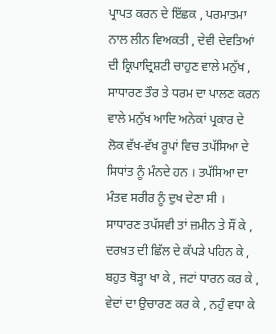ਪ੍ਰਾਪਤ ਕਰਨ ਦੇ ਇੱਛਕ , ਪਰਮਾਤਮਾ ਨਾਲ ਲੀਨ ਵਿਅਕਤੀ , ਦੇਵੀ ਦੇਵਤਿਆਂ ਦੀ ਕ੍ਰਿਪਾਦ੍ਰਿਸ਼ਟੀ ਚਾਹੁਣ ਵਾਲੇ ਮਨੁੱਖ , ਸਾਧਾਰਣ ਤੌਰ ਤੇ ਧਰਮ ਦਾ ਪਾਲਣ ਕਰਨ ਵਾਲੇ ਮਨੁੱਖ ਆਦਿ ਅਨੇਕਾਂ ਪ੍ਰਕਾਰ ਦੇ ਲੋਕ ਵੱਖ-ਵੱਖ ਰੂਪਾਂ ਵਿਚ ਤਪੱਸਿਆ ਦੇ ਸਿਧਾਂਤ ਨੂੰ ਮੰਨਦੇ ਹਨ । ਤਪੱਸਿਆ ਦਾ ਮੰਤਵ ਸਰੀਰ ਨੂੰ ਦੁਖ ਦੇਣਾ ਸੀ । ਸਾਧਾਰਣ ਤਪੱਸਵੀ ਤਾਂ ਜ਼ਮੀਨ ਤੇ ਸੌਂ ਕੇ , ਦਰਖ਼ਤ ਦੀ ਛਿੱਲ ਦੇ ਕੱਪੜੇ ਪਹਿਨ ਕੇ , ਬਹੁਤ ਥੋੜ੍ਹਾ ਖਾ ਕੇ , ਜਟਾਂ ਧਾਰਨ ਕਰ ਕੇ , ਵੇਦਾਂ ਦਾ ਉਚਾਰਣ ਕਰ ਕੇ , ਨਹੁੰ ਵਧਾ ਕੇ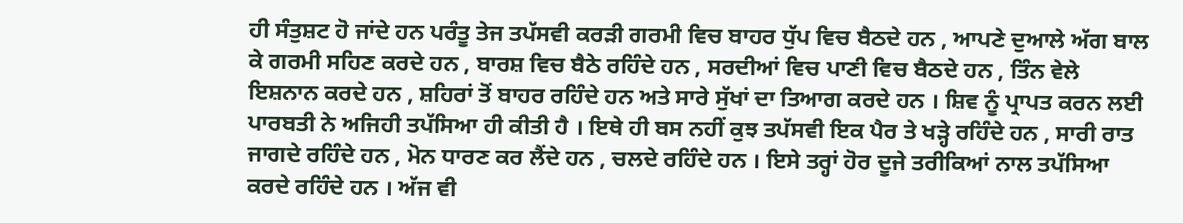ਹੀ ਸੰਤੁਸ਼ਟ ਹੋ ਜਾਂਦੇ ਹਨ ਪਰੰਤੂ ਤੇਜ ਤਪੱਸਵੀ ਕਰੜੀ ਗਰਮੀ ਵਿਚ ਬਾਹਰ ਧੁੱਪ ਵਿਚ ਬੈਠਦੇ ਹਨ , ਆਪਣੇ ਦੁਆਲੇ ਅੱਗ ਬਾਲ ਕੇ ਗਰਮੀ ਸਹਿਣ ਕਰਦੇ ਹਨ , ਬਾਰਸ਼ ਵਿਚ ਬੈਠੇ ਰਹਿੰਦੇ ਹਨ , ਸਰਦੀਆਂ ਵਿਚ ਪਾਣੀ ਵਿਚ ਬੈਠਦੇ ਹਨ , ਤਿੰਨ ਵੇਲੇ ਇਸ਼ਨਾਨ ਕਰਦੇ ਹਨ , ਸ਼ਹਿਰਾਂ ਤੋਂ ਬਾਹਰ ਰਹਿੰਦੇ ਹਨ ਅਤੇ ਸਾਰੇ ਸੁੱਖਾਂ ਦਾ ਤਿਆਗ ਕਰਦੇ ਹਨ । ਸ਼ਿਵ ਨੂੰ ਪ੍ਰਾਪਤ ਕਰਨ ਲਈ ਪਾਰਬਤੀ ਨੇ ਅਜਿਹੀ ਤਪੱਸਿਆ ਹੀ ਕੀਤੀ ਹੈ । ਇਥੇ ਹੀ ਬਸ ਨਹੀਂ ਕੁਝ ਤਪੱਸਵੀ ਇਕ ਪੈਰ ਤੇ ਖੜ੍ਹੇ ਰਹਿੰਦੇ ਹਨ , ਸਾਰੀ ਰਾਤ ਜਾਗਦੇ ਰਹਿੰਦੇ ਹਨ , ਮੋਨ ਧਾਰਣ ਕਰ ਲੈਂਦੇ ਹਨ , ਚਲਦੇ ਰਹਿੰਦੇ ਹਨ । ਇਸੇ ਤਰ੍ਹਾਂ ਹੋਰ ਦੂਜੇ ਤਰੀਕਿਆਂ ਨਾਲ ਤਪੱਸਿਆ ਕਰਦੇ ਰਹਿੰਦੇ ਹਨ । ਅੱਜ ਵੀ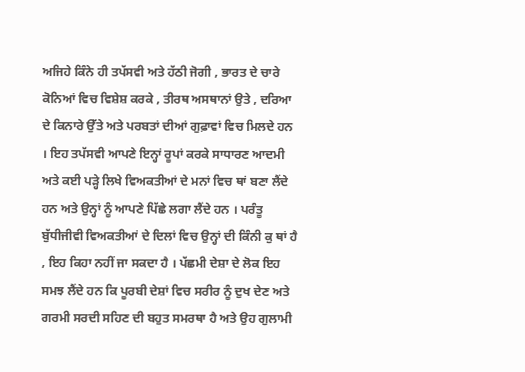ਅਜਿਹੇ ਕਿੰਨੇ ਹੀ ਤਪੱਸਵੀ ਅਤੇ ਹੱਠੀ ਜੋਗੀ , ਭਾਰਤ ਦੇ ਚਾਰੇ ਕੋਨਿਆਂ ਵਿਚ ਵਿਸ਼ੇਸ਼ ਕਰਕੇ , ਤੀਰਥ ਅਸਥਾਨਾਂ ਉਤੇ , ਦਰਿਆ ਦੇ ਕਿਨਾਰੇ ਉੱਤੇ ਅਤੇ ਪਰਬਤਾਂ ਦੀਆਂ ਗੁਫ਼ਾਵਾਂ ਵਿਚ ਮਿਲਦੇ ਹਨ । ਇਹ ਤਪੱਸਵੀ ਆਪਣੇ ਇਨ੍ਹਾਂ ਰੂਪਾਂ ਕਰਕੇ ਸਾਧਾਰਣ ਆਦਮੀ ਅਤੇ ਕਈ ਪੜ੍ਹੇ ਲਿਖੇ ਵਿਅਕਤੀਆਂ ਦੇ ਮਨਾਂ ਵਿਚ ਥਾਂ ਬਣਾ ਲੈਂਦੇ ਹਨ ਅਤੇ ਉਨ੍ਹਾਂ ਨੂੰ ਆਪਣੇ ਪਿੱਛੇ ਲਗਾ ਲੈਂਦੇ ਹਨ । ਪਰੰਤੂ ਬੁੱਧੀਜੀਵੀ ਵਿਅਕਤੀਆਂ ਦੇ ਦਿਲਾਂ ਵਿਚ ਉਨ੍ਹਾਂ ਦੀ ਕਿੰਨੀ ਕੁ ਥਾਂ ਹੈ , ਇਹ ਕਿਹਾ ਨਹੀਂ ਜਾ ਸਕਦਾ ਹੈ । ਪੱਛਮੀ ਦੇਸ਼ਾ ਦੇ ਲੋਕ ਇਹ ਸਮਝ ਲੈਂਦੇ ਹਨ ਕਿ ਪੂਰਬੀ ਦੇਸ਼ਾਂ ਵਿਚ ਸਰੀਰ ਨੂੰ ਦੁਖ ਦੇਣ ਅਤੇ ਗਰਮੀ ਸਰਦੀ ਸਹਿਣ ਦੀ ਬਹੁਤ ਸਮਰਥਾ ਹੈ ਅਤੇ ਉਹ ਗੁਲਾਮੀ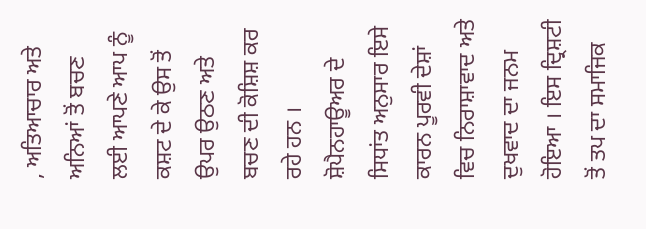, ਅਤਿਆਚਾਰ ਅਤੇ ਅਨਿਆਂ ਤੋਂ ਬਚਣ ਲਈ ਆਪਣੇ ਆਪ ਨੂੰ ਕਸ਼ਟ ਦੇ ਕੇ ਉਸ ਤੋਂ ਉਪਰ ਉਠਣ ਅਤੇ ਬਚਣ ਦੀ ਕੋਸ਼ਿਸ਼ ਕਰ ਰਹੇ ਹਨ । ਸ਼ੋਪੈਨਹਾਊਅਰ ਦੇ ਸਿਧਾਂਤ ਅਨੁਸਾਰ ਇਸੇ ਕਾਰਨ ਪੂਰਵੀ ਦੇਸ਼ਾਂ ਵਿਚ ਨਿਰਾਸ਼ਾਵਾਦ ਅਤੇ ਦੁਖਵਾਦ ਦਾ ਜਨਮ ਹੋਇਆ । ਇਸ ਦ੍ਰਿਸ਼ਟੀ ਤੋਂ ਤਪ ਦਾ ਸਮਾਜਿਕ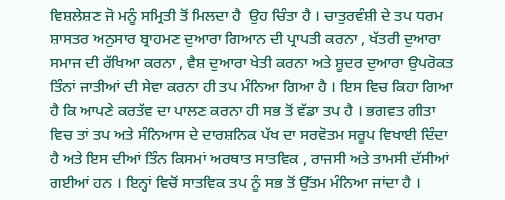ਵਿਸ਼ਲੇਸ਼ਣ ਜੋ ਮਨੂੰ ਸਮ੍ਰਿਤੀ ਤੋਂ ਮਿਲਦਾ ਹੈ  ਉਹ ਚਿੰਤਾ ਹੈ । ਚਾਤੁਰਵੰਸ਼ੀ ਦੇ ਤਪ ਧਰਮ ਸ਼ਾਸਤਰ ਅਨੁਸਾਰ ਬ੍ਰਾਹਮਣ ਦੁਆਰਾ ਗਿਆਨ ਦੀ ਪ੍ਰਾਪਤੀ ਕਰਨਾ , ਖੱਤਰੀ ਦੁਆਰਾ ਸਮਾਜ ਦੀ ਰੱਖਿਆ ਕਰਨਾ , ਵੈਸ਼ ਦੁਆਰਾ ਖੇਤੀ ਕਰਨਾ ਅਤੇ ਸ਼ੂਦਰ ਦੁਆਰਾ ਉਪਰੋਕਤ ਤਿੰਨਾਂ ਜਾਤੀਆਂ ਦੀ ਸੇਵਾ ਕਰਨਾ ਹੀ ਤਪ ਮੰਨਿਆ ਗਿਆ ਹੈ । ਇਸ ਵਿਚ ਕਿਹਾ ਗਿਆ ਹੈ ਕਿ ਆਪਣੇ ਕਰਤੱਵ ਦਾ ਪਾਲਣ ਕਰਨਾ ਹੀ ਸਭ ਤੋਂ ਵੱਡਾ ਤਪ ਹੈ । ਭਗਵਤ ਗੀਤਾ ਵਿਚ ਤਾਂ ਤਪ ਅਤੇ ਸੰਨਿਆਸ ਦੇ ਦਾਰਸ਼ਨਿਕ ਪੱਖ ਦਾ ਸਰਵੋਤਮ ਸਰੂਪ ਵਿਖਾਈ ਦਿੰਦਾ ਹੈ ਅਤੇ ਇਸ ਦੀਆਂ ਤਿੰਨ ਕਿਸਮਾਂ ਅਰਥਾਤ ਸਾਤਵਿਕ , ਰਾਜਸੀ ਅਤੇ ਤਾਮਸੀ ਦੱਸੀਆਂ ਗਈਆਂ ਹਨ । ਇਨ੍ਹਾਂ ਵਿਚੋਂ ਸਾਤਵਿਕ ਤਪ ਨੂੰ ਸਭ ਤੋਂ ਉੱਤਮ ਮੰਨਿਆ ਜਾਂਦਾ ਹੈ ।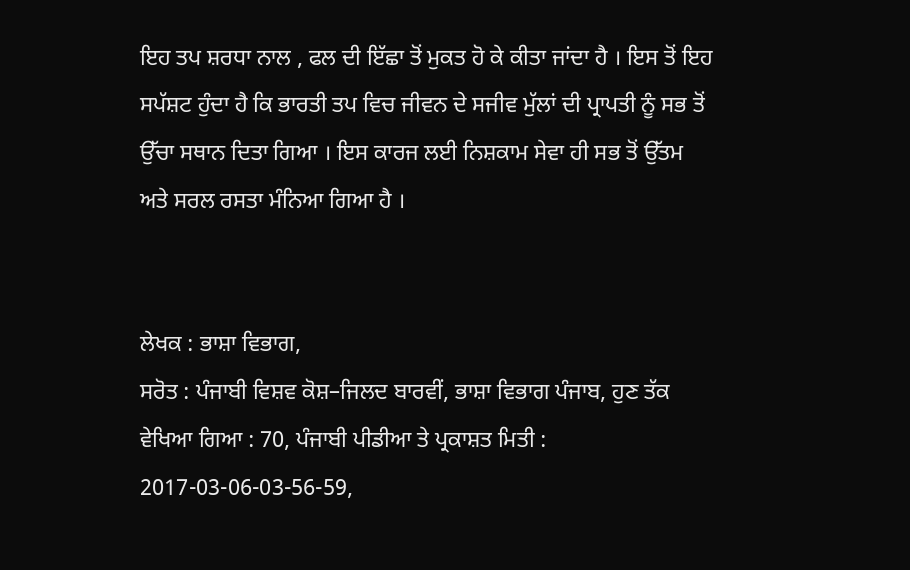ਇਹ ਤਪ ਸ਼ਰਧਾ ਨਾਲ , ਫਲ ਦੀ ਇੱਛਾ ਤੋਂ ਮੁਕਤ ਹੋ ਕੇ ਕੀਤਾ ਜਾਂਦਾ ਹੈ । ਇਸ ਤੋਂ ਇਹ ਸਪੱਸ਼ਟ ਹੁੰਦਾ ਹੈ ਕਿ ਭਾਰਤੀ ਤਪ ਵਿਚ ਜੀਵਨ ਦੇ ਸਜੀਵ ਮੁੱਲਾਂ ਦੀ ਪ੍ਰਾਪਤੀ ਨੂੰ ਸਭ ਤੋਂ ਉੱਚਾ ਸਥਾਨ ਦਿਤਾ ਗਿਆ । ਇਸ ਕਾਰਜ ਲਈ ਨਿਸ਼ਕਾਮ ਸੇਵਾ ਹੀ ਸਭ ਤੋਂ ਉੱਤਮ ਅਤੇ ਸਰਲ ਰਸਤਾ ਮੰਨਿਆ ਗਿਆ ਹੈ ।


ਲੇਖਕ : ਭਾਸ਼ਾ ਵਿਭਾਗ,
ਸਰੋਤ : ਪੰਜਾਬੀ ਵਿਸ਼ਵ ਕੋਸ਼–ਜਿਲਦ ਬਾਰਵੀਂ, ਭਾਸ਼ਾ ਵਿਭਾਗ ਪੰਜਾਬ, ਹੁਣ ਤੱਕ ਵੇਖਿਆ ਗਿਆ : 70, ਪੰਜਾਬੀ ਪੀਡੀਆ ਤੇ ਪ੍ਰਕਾਸ਼ਤ ਮਿਤੀ : 2017-03-06-03-56-59,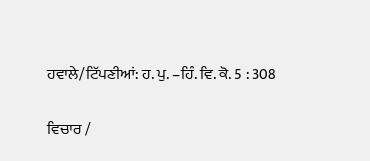ਹਵਾਲੇ/ਟਿੱਪਣੀਆਂ: ਹ. ਪੁ. –ਹਿੰ. ਵਿ. ਕੋ. 5 : 308

ਵਿਚਾਰ /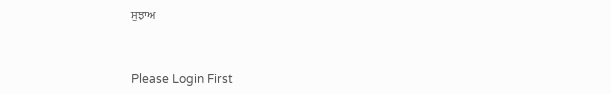ਸੁਝਾਅ



Please Login First